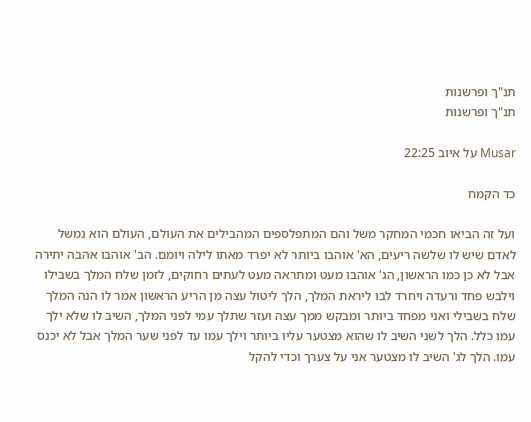תנ"ך ופרשנות
תנ"ך ופרשנות

Musar על איוב 22:25

כד הקמח

ועל זה הביאו חכמי המחקר משל והם המתפלספים המהבילים את העולם, העולם הוא נמשל לאדם שיש לו שלשה ריעים, הא' אוהבו ביותר לא יפרד מאתו לילה ויומם. הב' אוהבו אהבה יתירה אבל לא כן כמו הראשון, הג' אוהבו מעט ומתראה מעט לעתים רחוקים, לזמן שלח המלך בשבילו וילבש פחד ורעדה ויחרד לבו ליראת המלך, הלך ליטול עצה מן הריע הראשון אמר לו הנה המלך שלח בשבילי ואני מפחד ביותר ומבקש ממך עצה ועזר שתלך עמי לפני המלך, השיב לו שלא ילך עמו כלל. הלך לשני השיב לו שהוא מצטער עליו ביותר וילך עמו עד לפני שער המלך אבל לא יכנס עמו. הלך לג' השיב לו מצטער אני על צערך וכדי להקל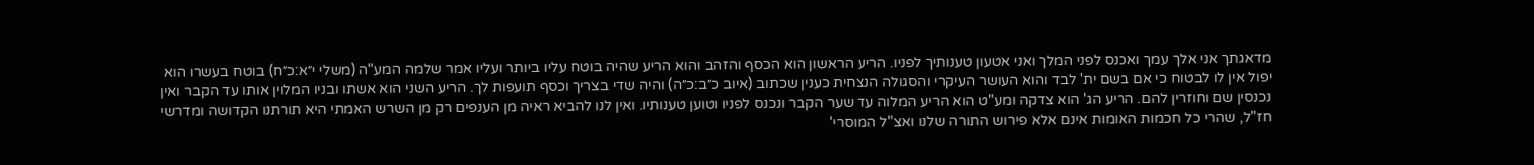מדאגתך אני אלך עמך ואכנס לפני המלך ואני אטעון טענותיך לפניו. הריע הראשון הוא הכסף והזהב והוא הריע שהיה בוטח עליו ביותר ועליו אמר שלמה המע"ה (משלי י״א:כ״ח) בוטח בעשרו הוא יפול אין לו לבטוח כי אם בשם ית' לבד והוא העושר העיקרי והסגולה הנצחית כענין שכתוב (איוב כ״ב:כ״ה) והיה שדי בצריך וכסף תועפות לך. הריע השני הוא אשתו ובניו המלוין אותו עד הקבר ואין נכנסין שם וחוזרין להם. הריע הג' הוא צדקה ומע"ט הוא הריע המלוה עד שער הקבר ונכנס לפניו וטוען טענותיו. ואין לנו להביא ראיה מן הענפים רק מן השרש האמתי היא תורתנו הקדושה ומדרשי חז"ל, שהרי כל חכמות האומות אינם אלא פירוש התורה שלנו ואצ"ל המוסרי'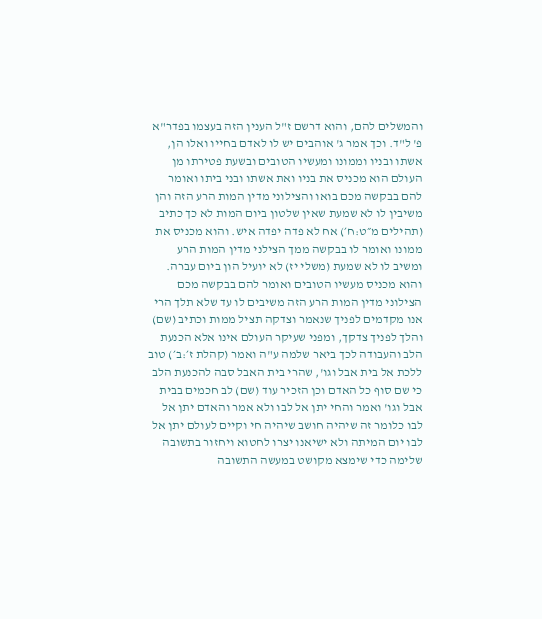והמשלים להם, והוא דרשם ז"ל הענין הזה בעצמו בפדר"א פ' ל"ד. וכך אמר ג' אוהבים יש לו לאדם בחייו ואלו הן, אשתו ובניו וממונו ומעשיו הטובים ובשעת פטירתו מן העולם הוא מכניס את בניו ואת אשתו ובני ביתו ואומר להם בבקשה מכם בואו והצילוני מדין המות הרע הזה והן משיבין לו לא שמעת שאין שלטון ביום המות לא כך כתיב (תהילים מ״ט:ח׳) אח לא פדה יפדה איש. והוא מכניס את ממונו ואומר לו בבקשה ממך הצילני מדין המות הרע ומשיב לו לא שמעת (משלי יז) לא יועיל הון ביום עברה. והוא מכניס מעשיו הטובים ואומר להם בבקשה מכם הצילוני מדין המות הרע הזה משיבים לו עד שלא תלך הרי אנו מקדמים לפניך שנאמר וצדקה תציל ממות וכתיב (שם) והלך לפניך צדקך, ומפני שעיקר העולם אינו אלא הכנעת הלב והעבודה לכך ביאר שלמה ע"ה ואמר (קהלת ז׳:ב׳) טוב ללכת אל בית אבל וגו', שהרי בית האבל סבה להכנעת הלב כי שם סוף כל האדם וכן הזכיר עוד (שם) לב חכמים בבית אבל וגו' ואמר והחי יתן אל לבו ולא אמר והאדם יתן אל לבו כלומר זה שיהיה חושב שיהיה חי וקיים לעולם יתן אל לבו יום המיתה ולא ישיאנו יצרו לחטוא ויחזור בתשובה שלימה כדי שימצא מקושט במעשה התשובה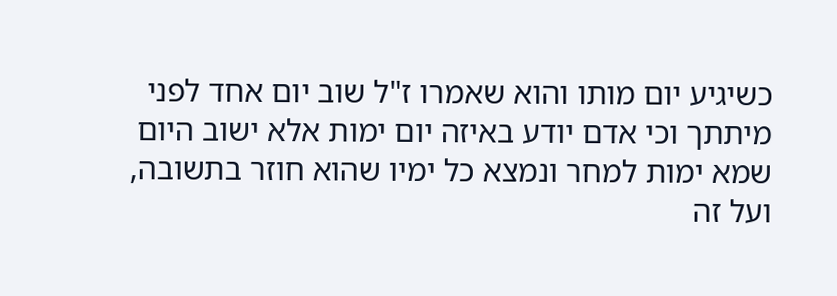כשיגיע יום מותו והוא שאמרו ז"ל שוב יום אחד לפני מיתתך וכי אדם יודע באיזה יום ימות אלא ישוב היום שמא ימות למחר ונמצא כל ימיו שהוא חוזר בתשובה, ועל זה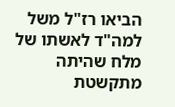הביאו רז"ל משל למה"ד לאשתו של מלח שהיתה מתקשטת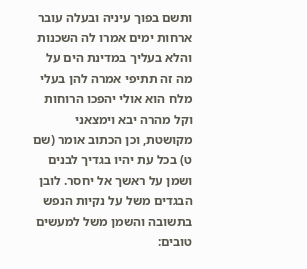ותשם בפוך עיניה ובעלה עובר ארחות ימים אמרו לה השכנות והלא בעליך במדינת הים על מה זה תתיפי אמרה להן בעלי מלח הוא אולי יהפכו הרוחות וקל מהרה יבא וימצאני מקושטת, וכן הכתוב אומר (שם ט) בכל עת יהיו בגדיך לבנים ושמן על ראשך אל יחסר. לובן הבגדים משל על נקיות הנפש בתשובה והשמן משל למעשים טובים: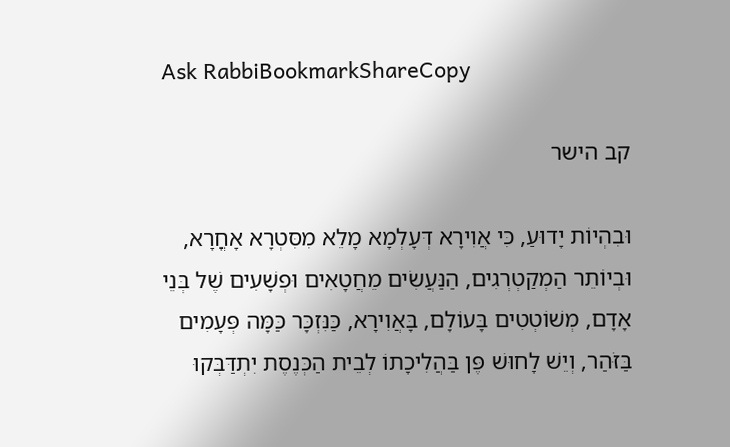Ask RabbiBookmarkShareCopy

קב הישר

וּבִהְיוֹת יָדוּעַ, כִּי אֲוִירָא דְּעָלְמָא מָלֵא מִסִּטְרָא אָחֳרָא, וּבְיוֹתֵר הַמְקַטְרְגִים, הַנַּעֲשִׂים מֵחֲטָאִים וּפְשָׁעִים שֶׁל בְּנֵי אָדָם, מְשׁוֹטְטִים בָּעוֹלָם, בָּאֲוִירָא, כַּנִּזְכָּר כַּמָּה פְּעָמִים בַּזֹּהַר, וְיֵשׁ לָחוּשׁ פֶּן בַּהֲלִיכָתוֹ לְבֵית הַכְּנֶסֶת יִתְדַּבְּקוּ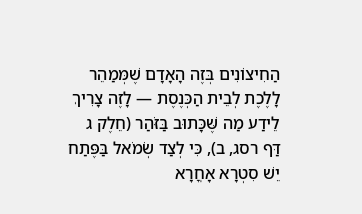הַחִיצוֹנִים בְּזֶה הָאָדָם שֶׁמְּמַהֵר לָלֶכֶת לְבֵית הַכְּנֶסֶת — לָזֶה צָרִיךְ לֵידַע מַה שֶּׁכָּתוּב בַּזֹּהַר (חֵלֶק ג דַּף רסג, ב), כִּי לְצַד שְׂמֹאל בַּפֶּתַח יֵשׁ סִטְרָא אָחֳרָא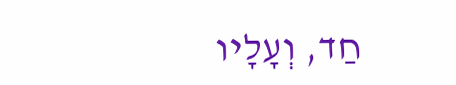חַד, וְעָלָיו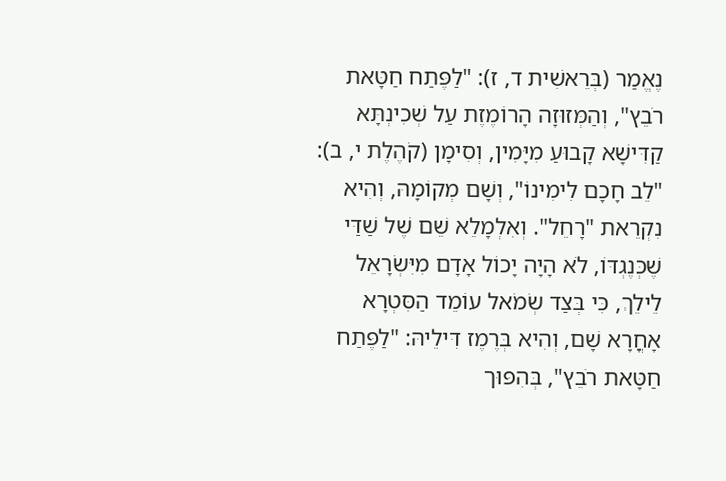נֶאֱמַר (בְּרֵאשִׁית ד, ז): "לַפֶּתַח חַטָּאת רֹבֵץ", וְהַמְּזוּזָה הָרוֹמֶזֶת עַל שְׁכִינְתָּא קַדִּישָׁא קָבוּעַ מִיָּמִין, וְסִימָן (קֹהֶלֶת י, ב): "לֵב חָכָם לִימִינוֹ", וְשָׁם מְקוֹמָהּ, וְהִיא נִקְרֵאת "רָחֵל". וְאִלְמָלֵא שֵׁם שֶׁל שַׁדַּי שֶׁכְּנֶגְדּוֹ, לֹא הָיָה יָכוֹל אָדָם מִיִּשְׂרָאֵל לֵילֵךְ, כִּי בְּצַד שְׂמֹאל עוֹמֵד הַסִּטְרָא אָחֳרָא שָׁם, וְהִיא בְּרֶמֶז דִּילֵיהּ: "לַפֶּתַח חַטָּאת רֹבֵץ", בְּהִפּוּך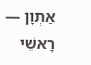אַתְוָן — רָאשֵׁי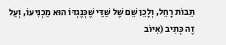תֵּבוֹת רָחֵל, וְלָכֵן שֵׁם שֶׁל שַׁדַּי שֶׁכְּנֶגְדּוֹ הוּא מַכְנִיעוֹ, וְעַל זֶה כְּתִיב (אִיּוֹב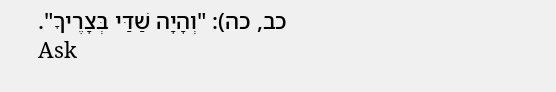כב, כה): "וְהָיָה שַׁדַּי בְּצָרֶיךָ".
Ask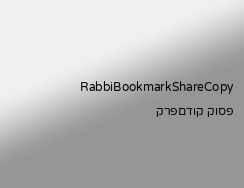RabbiBookmarkShareCopy
פסוק קודםפרק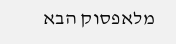מלאפסוק הבא